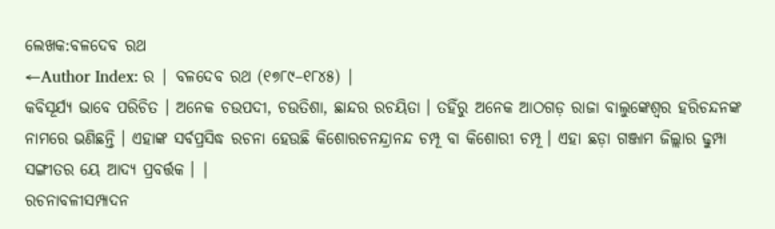ଲେଖକ:ବଳଦେବ ରଥ
←Author Index: ର | ବଳଦେବ ରଥ (୧୭୮୯–୧୮୪୫) |
କବିସୂର୍ଯ୍ୟ ଭାବେ ପରିଚିତ । ଅନେକ ଚଉପଦୀ, ଚଉତିଶା, ଛାନ୍ଦର ରଚୟିତା । ତହିଁରୁ ଅନେକ ଆଠଗଡ଼ ରାଜା ବାଲୁଙ୍କେଶ୍ୱର ହରିଚନ୍ଦନଙ୍କ ନାମରେ ଭଣିଛନ୍ତି । ଏହାଙ୍କ ସର୍ବପ୍ରସିଦ୍ଧ ରଚନା ହେଉଛି କିଶୋରଚନନ୍ଦ୍ରାନନ୍ଦ ଚମ୍ପୂ ବା କିଶୋରୀ ଚମ୍ପୂ । ଏହା ଛଡ଼ା ଗଞ୍ଜାମ ଜିଲ୍ଲାର ଢୁମ୍ପା ସଙ୍ଗୀତର ୟେ ଆଦ୍ୟ ପ୍ରବର୍ତ୍ତକ । |
ରଚନାବଳୀସମ୍ପାଦନ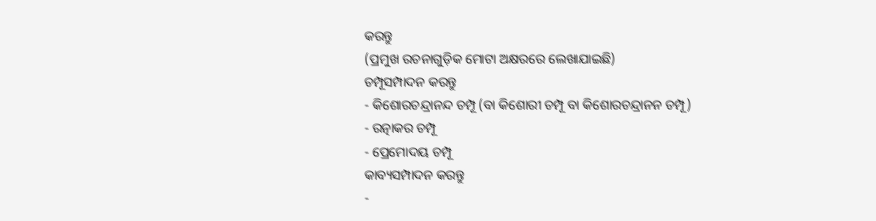କରନ୍ତୁ
(ପ୍ରମୁଖ ରଚନାଗୁଡ଼ିକ ମୋଟା ଅକ୍ଷରରେ ଲେଖାଯାଇଛି)
ଚମ୍ପୂସମ୍ପାଦନ କରନ୍ତୁ
- କିଶୋରଚନ୍ଦ୍ରାନନ୍ଦ ଚମ୍ପୂ (ବା କିଶୋରୀ ଚମ୍ପୂ ବା କିଶୋରଚନ୍ଦ୍ରାନନ ଚମ୍ପୂ)
- ରତ୍ନାକର ଚମ୍ପୂ
- ପ୍ରେମୋଦୟ ଚମ୍ପୂ
କାବ୍ୟସମ୍ପାଦନ କରନ୍ତୁ
-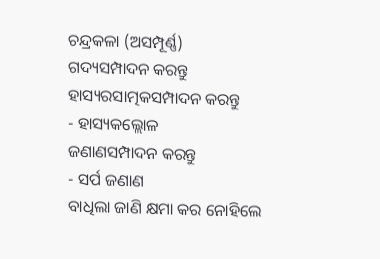ଚନ୍ଦ୍ରକଳା (ଅସମ୍ପୂର୍ଣ୍ଣ)
ଗଦ୍ୟସମ୍ପାଦନ କରନ୍ତୁ
ହାସ୍ୟରସାତ୍ମକସମ୍ପାଦନ କରନ୍ତୁ
- ହାସ୍ୟକଲ୍ଲୋଳ
ଜଣାଣସମ୍ପାଦନ କରନ୍ତୁ
- ସର୍ପ ଜଣାଣ
ବାଧିଲା ଜାଣି କ୍ଷମା କର ନୋହିଲେ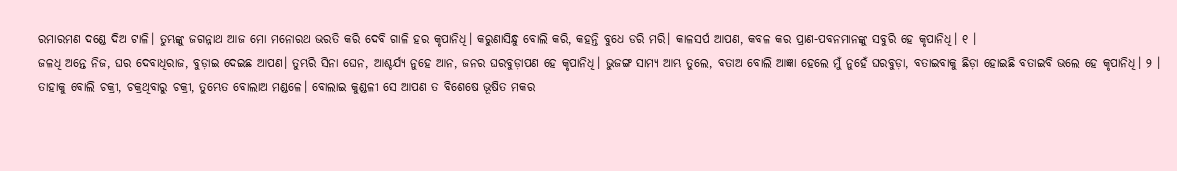ରମାରମଣ ଦଣ୍ଡେ ଦିଅ ଟାଳି। ତୁମ୍ଭଙ୍କୁ ଜଗନ୍ନାଥ ଆଜ ମୋ ମନୋରଥ ଭରତି କରି ଦେବି ଗାଳି ହର କୃପାନିଧି। କରୁଣାସିନ୍ଧୁ ବୋଲି କରି, କହନ୍ତି ବୁଧେ ଡରି ମରି। କାଳସର୍ପ ଆପଣ, କବଳ କର ପ୍ରାଣ-ପବନମାନଙ୍କୁ ସବୁରି ହେ କୃପାନିଧି। ୧ ।
ଜଳଧି ଅନ୍ତେ ନିଜ, ଘର ଦେବାଧିରାଜ, ବୁଡ଼ାଇ ଦେଇଛ ଆପଣ। ତୁମ୍ଭରି ସିନା ଘେନ, ଆଶ୍ଚର୍ଯ୍ୟ ନୁହେ ଆନ, ଜନର ଘରବୁଡ଼ାପଣ ହେ କୃପାନିଧି। ଭୁଜଙ୍ଗ ସାମ୍ୟ ଆମ୍ଭ ତୁଲେ, ବତାଅ ବୋଲି ଆଜ୍ଞା ହେଲେ ମୁଁ ନୁହେଁ ଘରବୁଡ଼ା, ବତାଇବାକୁ ଛିଡ଼ା ହୋଇଛି ବତାଇବି ଭଲେ ହେ କୃପାନିଧି। ୨ ।
ତାହାକୁ ବୋଲି ଚକ୍ରୀ, ଚକ୍ରଥିବାରୁ ଚକ୍ରୀ, ତୁମ୍ଭେତ ବୋଲାଅ ମଣ୍ଡଳେ। ବୋଲାଇ କୁଣ୍ଡଳୀ ସେ ଆପଣ ତ ବିଶେଷେ ଭୂଷିତ ମକର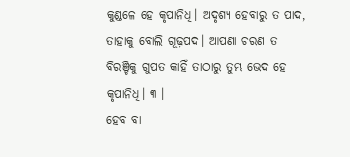କୁଣ୍ଡଳେ ହେ କୃପାନିଧି। ଅଦୃଶ୍ୟ ହେବାରୁ ତ ପାଦ, ତାହାକୁ ବୋଲି ଗୂଢ଼ପଦ। ଆପଣା ଚରଣ ତ ବିରଞ୍ଚିକୁ ଗୁପତ କାହିଁ ତାଠାରୁ ତୁମ୍ଭ ଭେଦ ହେ କୃପାନିଧି। ୩ ।
ହେବ ବା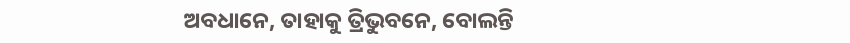ଅବଧାନେ, ତାହାକୁ ତ୍ରିଭୁବନେ, ବୋଲନ୍ତି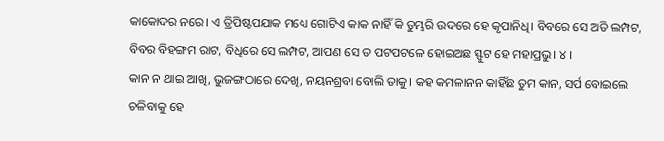କାକୋଦର ନରେ। ଏ ତ୍ରିପିଷ୍ଟପଯାକ ମଧ୍ୟେ ଗୋଟିଏ କାକ ନାହିଁ କି ତୁମ୍ଭରି ଉଦରେ ହେ କୃପାନିଧି। ବିବରେ ସେ ଅତି ଲମ୍ପଟ, ବିବର ବିହଙ୍ଗମ ରାଟ, ବିଧିରେ ସେ ଲମ୍ପଟ, ଆପଣ ସେ ତ ପଟପଟଳେ ହୋଇଅଛ ସ୍ଫୁଟ ହେ ମହାପ୍ରଭୁ। ୪ ।
କାନ ନ ଥାଇ ଆଖି, ଭୁଜଙ୍ଗଠାରେ ଦେଖି, ନୟନଶ୍ରବା ବୋଲି ତାକୁ। କହ କମଳାନନ କାହିଁଛ ତୁମ କାନ, ସର୍ପ ବୋଇଲେ ଚଳିବାକୁ ହେ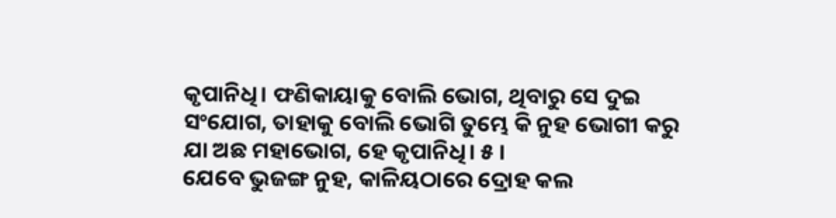କୃପାନିଧି। ଫଣିକାୟାକୁ ବୋଲି ଭୋଗ, ଥିବାରୁ ସେ ଦୁଇ ସଂଯୋଗ, ତାହାକୁ ବୋଲି ଭୋଗି ତୁମ୍ଭେ କି ନୁହ ଭୋଗୀ କରୁ ଯା ଅଛ ମହାଭୋଗ, ହେ କୃପାନିଧି। ୫ ।
ଯେବେ ଭୁଜଙ୍ଗ ନୁହ, କାଳିୟଠାରେ ଦ୍ରୋହ କଲ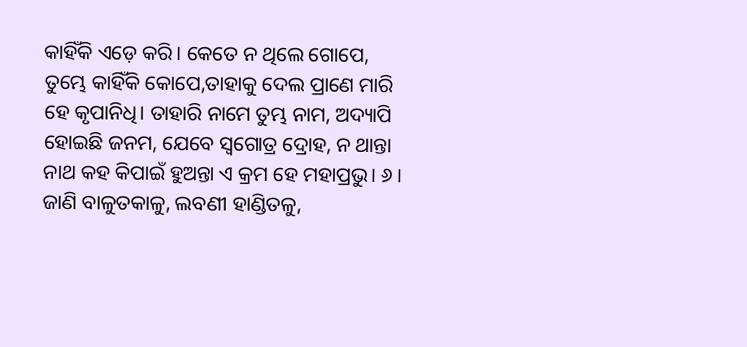କାହିଁକି ଏଡ଼େ କରି। କେତେ ନ ଥିଲେ ଗୋପେ, ତୁମ୍ଭେ କାହିଁକି କୋପେ,ତାହାକୁ ଦେଲ ପ୍ରାଣେ ମାରି ହେ କୃପାନିଧି। ତାହାରି ନାମେ ତୁମ୍ଭ ନାମ, ଅଦ୍ୟାପି ହୋଇଛି ଜନମ, ଯେବେ ସ୍ୱଗୋତ୍ର ଦ୍ରୋହ, ନ ଥାନ୍ତା ନାଥ କହ କିପାଇଁ ହୁଅନ୍ତା ଏ କ୍ରମ ହେ ମହାପ୍ରଭୁ। ୬ ।
ଜାଣି ବାଳୁତକାଳୁ, ଲବଣୀ ହାଣ୍ଡିତଳୁ,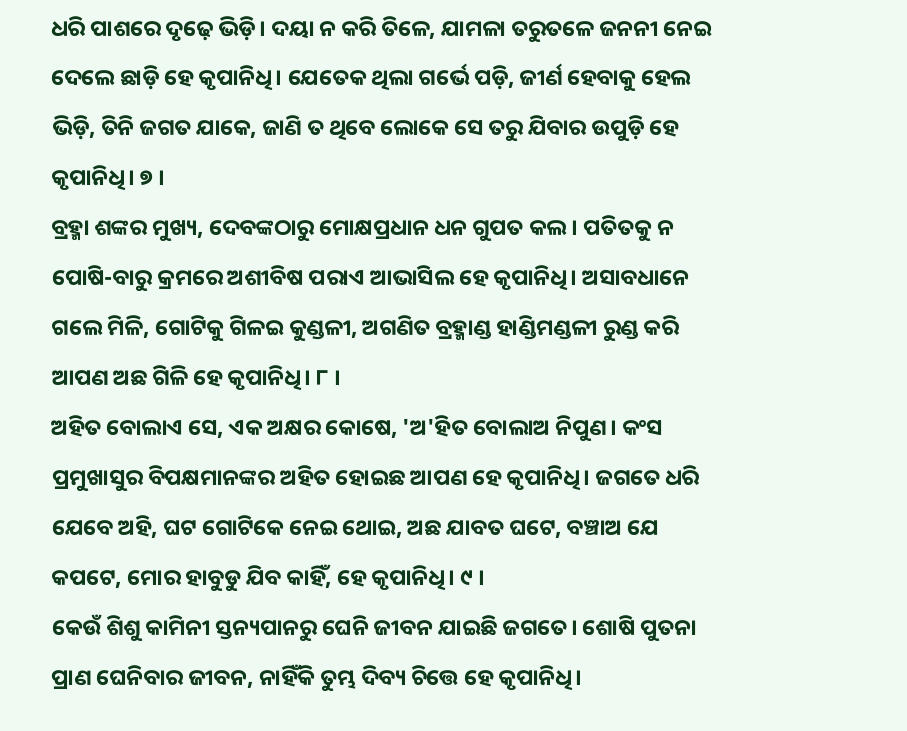ଧରି ପାଶରେ ଦୃଢ଼େ ଭିଡ଼ି। ଦୟା ନ କରି ତିଳେ, ଯାମଳା ତରୁତଳେ ଜନନୀ ନେଇ ଦେଲେ ଛାଡ଼ି ହେ କୃପାନିଧି। ଯେତେକ ଥିଲା ଗର୍ଭେ ପଡ଼ି, ଜୀର୍ଣ ହେବାକୁ ହେଲ ଭିଡ଼ି, ତିନି ଜଗତ ଯାକେ, ଜାଣି ତ ଥିବେ ଲୋକେ ସେ ତରୁ ଯିବାର ଉପୁଡ଼ି ହେ କୃପାନିଧି। ୭ ।
ବ୍ରହ୍ମା ଶଙ୍କର ମୁଖ୍ୟ, ଦେବଙ୍କଠାରୁ ମୋକ୍ଷପ୍ରଧାନ ଧନ ଗୁପତ କଲ। ପତିତକୁ ନ ପୋଷି-ବାରୁ କ୍ରମରେ ଅଶୀବିଷ ପରାଏ ଆଭାସିଲ ହେ କୃପାନିଧି। ଅସାବଧାନେ ଗଲେ ମିଳି, ଗୋଟିକୁ ଗିଳଇ କୁଣ୍ଡଳୀ, ଅଗଣିତ ବ୍ରହ୍ମାଣ୍ଡ ହାଣ୍ଡିମଣ୍ଡଳୀ ରୁଣ୍ଡ କରି ଆପଣ ଅଛ ଗିଳି ହେ କୃପାନିଧି। ୮ ।
ଅହିତ ବୋଲାଏ ସେ, ଏକ ଅକ୍ଷର କୋଷେ, 'ଅ'ହିତ ବୋଲାଅ ନିପୁଣ। କଂସ ପ୍ରମୁଖାସୁର ବିପକ୍ଷମାନଙ୍କର ଅହିତ ହୋଇଛ ଆପଣ ହେ କୃପାନିଧି। ଜଗତେ ଧରି ଯେବେ ଅହି, ଘଟ ଗୋଟିକେ ନେଇ ଥୋଇ, ଅଛ ଯାବତ ଘଟେ, ବଞ୍ଚାଅ ଯେ କପଟେ, ମୋର ହାବୁଡୁ ଯିବ କାହିଁ, ହେ କୃପାନିଧି। ୯ ।
କେଉଁ ଶିଶୁ କାମିନୀ ସ୍ତନ୍ୟପାନରୁ ଘେନି ଜୀବନ ଯାଇଛି ଜଗତେ। ଶୋଷି ପୁତନା ପ୍ରାଣ ଘେନିବାର ଜୀବନ, ନାହିଁକି ତୁମ୍ଭ ଦିବ୍ୟ ଚିତ୍ତେ ହେ କୃପାନିଧି।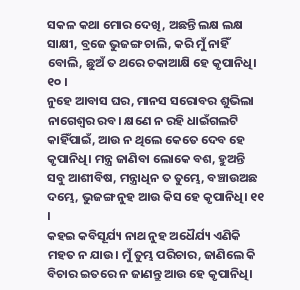ସକଳ କଥା ମୋର ଦେଖି, ଅଛନ୍ତି ଲକ୍ଷ ଲକ୍ଷ ସାକ୍ଷୀ, ବ୍ରଜେ ଭୁଜଙ୍ଗ ଚାଲି, କରି ମୁଁ ନାହିଁ ବୋଲି, ଛୁଅଁ ତ ଥରେ ଚକାଆକ୍ଷି ହେ କୃପାନିଧି। ୧୦ ।
ନୁହେ ଆବାସ ଘର, ମାନସ ସରୋବର ଶୁଭିଲା ନାଗେଶ୍ୱର ରବ। କ୍ଷଣେ ନ ରହି ଧାଇଁଗଲଟି କାହିଁପାଇଁ, ଆଉ ନ ଥିଲେ କେତେ ଦେବ ହେ କୃପାନିଧି। ମନ୍ତ୍ର ଜାଣିବା ଲୋକେ ବଶ, ହୁଅନ୍ତି ସବୁ ଆଶୀବିଷ, ମନ୍ତ୍ରାଧିନ ତ ତୁମ୍ଭେ, ବଞ୍ଚାଉଅଛ ଦମ୍ଭେ, ଭୁଜଙ୍ଗ ନୁହ ଆଉ କିସ ହେ କୃପାନିଧି। ୧୧ ।
କହଇ କବିସୂର୍ଯ୍ୟ ନାଥ ନୁହ ଅଧୈର୍ଯ୍ୟ ଏଣିକି ମହତ ନ ଯାଉ। ମୁଁ ତୁମ୍ଭ ପରିଚାର, ଜାଣିଲେ କି ବିଚାର ଇତରେ ନ ଜାଣନ୍ତୁ ଆଉ ହେ କୃପାନିଧି।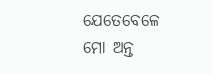ଯେତେବେଳେ ମୋ ଅନ୍ତ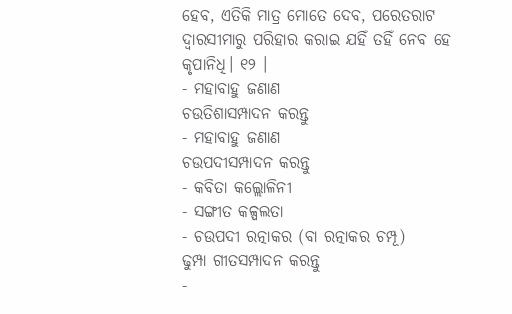ହେବ, ଏତିକି ମାତ୍ର ମୋତେ ଦେବ, ପରେତରାଟ ଦ୍ୱାରସୀମାରୁ ପରିହାର କରାଇ ଯହିଁ ତହିଁ ନେବ ହେ କୃପାନିଧି। ୧୨ ।
- ମହାବାହୁ ଜଣାଣ
ଚଉତିଶାସମ୍ପାଦନ କରନ୍ତୁ
- ମହାବାହୁ ଜଣାଣ
ଚଉପଦୀସମ୍ପାଦନ କରନ୍ତୁ
- କବିତା କଲ୍ଲୋଳିନୀ
- ସଙ୍ଗୀତ କଳ୍ପଲତା
- ଚଉପଦୀ ରତ୍ନାକର (ବା ରତ୍ନାକର ଚମ୍ପୂ)
ଢୁମ୍ପା ଗୀତସମ୍ପାଦନ କରନ୍ତୁ
-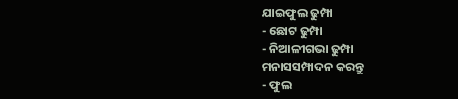ଯାଇଫୁଲ ଢୁମ୍ପା
- ଛୋଟ ଢୁମ୍ପା
- ନିଆଳୀଗଭା ଢୁମ୍ପା
ମନାସସମ୍ପାଦନ କରନ୍ତୁ
- ଫୁଲ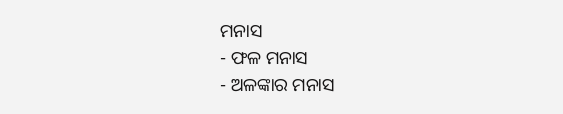ମନାସ
- ଫଳ ମନାସ
- ଅଳଙ୍କାର ମନାସ